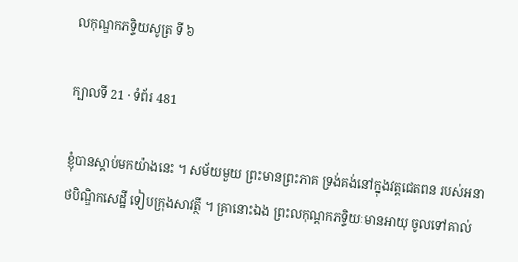លកុណ្ឌកភទ្ទិយសូត្រ ទី ៦

ក្បាលទី 21 · ទំព័រ 481

ខ្ញុំបានស្តាប់មកយ៉ាងនេះ ។ សម័យមួយ ព្រះមានព្រះភាគ ទ្រង់គង់នៅក្នុងវត្តជេតពន របស់អនាថបិណ្ឌិកសេដ្ឋី ទៀបក្រុងសាវត្ថី ។ គ្រានោះឯង ព្រះលកុណ្តកភទ្ទិយៈមានអាយុ ចូលទៅគាល់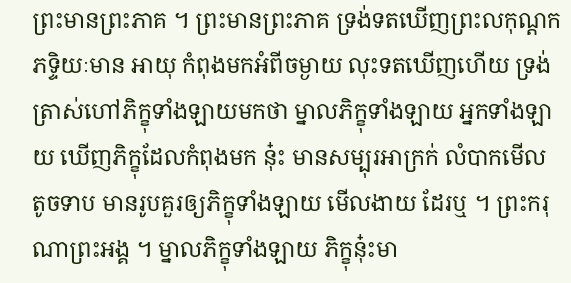ព្រះមានព្រះភាគ ។ ព្រះមានព្រះភាគ ទ្រង់ទតឃើញព្រះលកុណ្តកភទ្ទិយៈមាន អាយុ កំពុងមកអំពីចម្ងាយ លុះទតឃើញហើយ ទ្រង់ត្រាស់ហៅភិក្ខុទាំងឡាយមកថា ម្នាលភិក្ខុទាំងឡាយ អ្នកទាំងឡាយ ឃើញភិក្ខុដែលកំពុងមក នុ៎ះ មានសម្បុរអាក្រក់ លំបាកមើល តូចទាប មានរូបគួរឲ្យភិក្ខុទាំងឡាយ មើលងាយ ដែរឬ ។ ព្រះករុណាព្រះអង្គ ។ ម្នាលភិក្ខុទាំងឡាយ ភិក្ខុនុ៎ះមា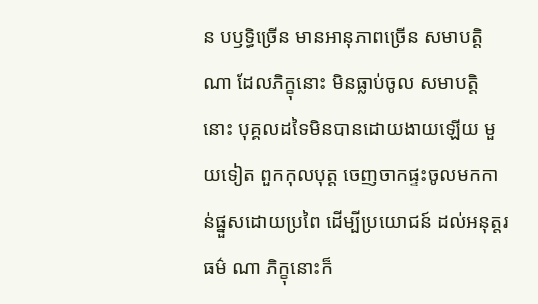ន បឫទ្ធិច្រើន មានអានុភាពច្រើន សមាបត្តិណា ដែលភិក្ខុនោះ មិនធ្លាប់ចូល សមាបត្តិនោះ បុគ្គលដទៃមិនបានដោយងាយឡើយ មួយទៀត ពួកកុលបុត្ត ចេញចាកផ្ទះចូលមកកាន់ផ្នួសដោយប្រពៃ ដើម្បីប្រយោជន៍ ដល់អនុត្តរធម៌ ណា ភិក្ខុនោះក៏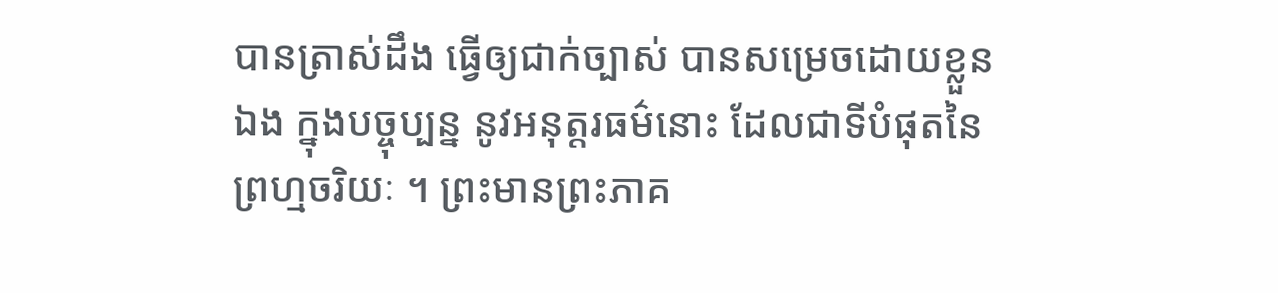បានត្រាស់ដឹង ធ្វើឲ្យជាក់ច្បាស់ បានសម្រេចដោយខ្លួនឯង ក្នុងបច្ចុប្បន្ន នូវអនុត្តរធម៌នោះ ដែលជាទីបំផុតនៃព្រហ្មចរិយៈ ។ ព្រះមានព្រះភាគ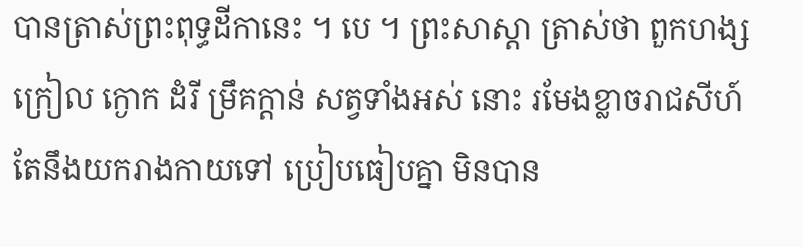បានត្រាស់ព្រះពុទ្ធដីកានេះ ។ បេ ។ ព្រះសាស្តា ត្រាស់ថា ពួកហង្ស ក្រៀល ក្ងោក ដំរី ម្រឹគក្តាន់ សត្វទាំងអស់ នោះ រមែងខ្លាចរាជសីហ៍ តែនឹងយករាងកាយទៅ ប្រៀបធៀបគ្នា មិនបាន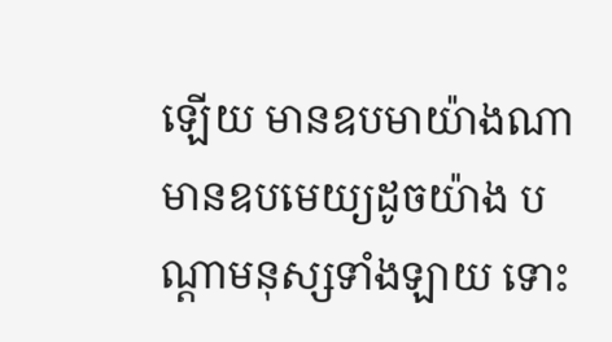ឡើយ មានឧបមាយ៉ាងណា មានឧបមេយ្យដូចយ៉ាង បណ្តាមនុស្សទាំងឡាយ ទោះ